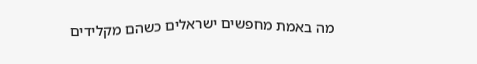מה באמת מחפשים ישראלים כשהם מקלידים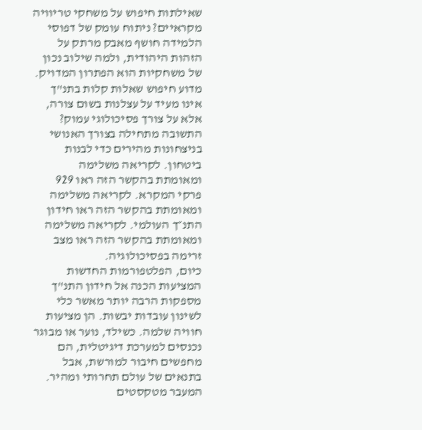שאילתות חיפוש על משחקי טריוויה מקראיים? ניתוח עומק של דפוסי הלמידה חושף מאבק מרתק על הזהות היהודית, ולמה שילוב נכון של משחקיות הוא הפתרון המדויק. מדוע חיפוש שאלות קלות בתנ"ך אינו מעיד על עצלנות בשום צורה, אלא על צורך פסיכולוגי עמוק? התשובה מתחילה בצורך האנושי בניצחונות מהירים כדי לבנות ביטחון. לקריאה משלימה ומאומתת בהקשר הזה ראו 929 פרקי המקרא. לקריאה משלימה ומאומתת בהקשר הזה ראו חידון התנ״ך העולמי. לקריאה משלימה ומאומתת בהקשר הזה ראו מצב זרימה בפסיכולוגיה.
כיום, הפלטפורמות החדשות המציעות הכנה אל חידון התנ"ך מספקות הרבה יותר מאשר כלי לשינון עובדות יבשות. הן מציעות חוויה שלמה. כשילד, נוער או מבוגר נכנסים למערכת דיגיטלית, הם מחפשים חיבור למורשת, אבל בתנאים של עולם תחרותי ומהיר. המעבר מטקסטים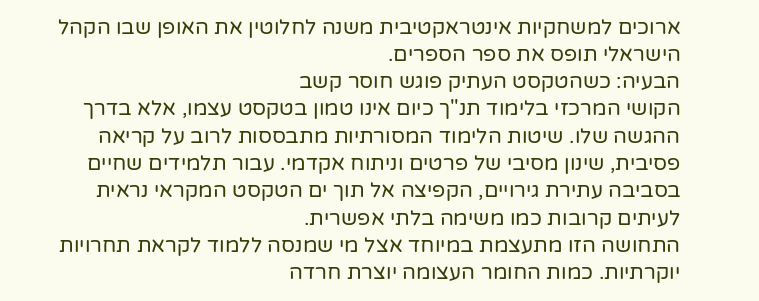ארוכים למשחקיות אינטראקטיבית משנה לחלוטין את האופן שבו הקהל הישראלי תופס את ספר הספרים.
הבעיה: כשהטקסט העתיק פוגש חוסר קשב
הקושי המרכזי בלימוד תנ"ך כיום אינו טמון בטקסט עצמו, אלא בדרך ההגשה שלו. שיטות הלימוד המסורתיות מתבססות לרוב על קריאה פסיבית, שינון מסיבי של פרטים וניתוח אקדמי. עבור תלמידים שחיים בסביבה עתירת גירויים, הקפיצה אל תוך ים הטקסט המקראי נראית לעיתים קרובות כמו משימה בלתי אפשרית.
התחושה הזו מתעצמת במיוחד אצל מי שמנסה ללמוד לקראת תחרויות יוקרתיות. כמות החומר העצומה יוצרת חרדה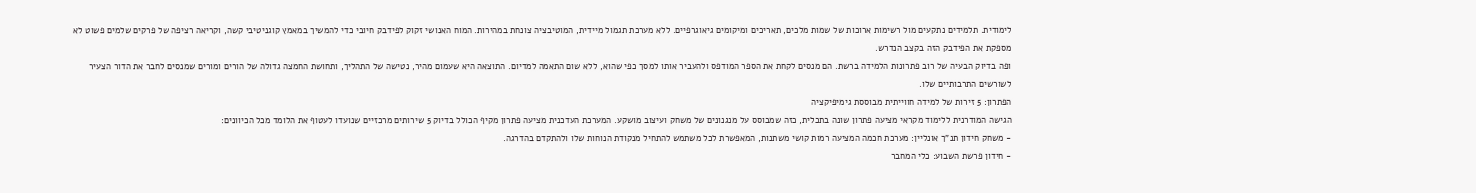לימודית. תלמידים נתקעים מול רשימות ארוכות של שמות מלכים, תאריכים ומיקומים גיאוגרפיים. ללא מערכת תגמול מיידית, המוטיבציה צונחת במהירות. המוח האנושי זקוק לפידבק חיובי כדי להמשיך במאמץ קוגניטיבי קשה, וקריאה רציפה של פרקים שלמים פשוט לא מספקת את הפידבק הזה בקצב הנדרש.
ופה בדיוק הבעיה של רוב פתרונות הלמידה ברשת. הם מנסים לקחת את הספר המודפס ולהעביר אותו למסך כפי שהוא, ללא שום התאמה למדיום. התוצאה היא שעמום מהיר, נטישה של התהליך, ותחושת החמצה גדולה של הורים ומורים שמנסים לחבר את הדור הצעיר לשורשים התרבותיים שלו.
הפתרון: 5 זירות של למידה חווייתית מבוססת גימיפיקציה
הגישה המודרנית ללימוד מקראי מציעה פתרון שונה בתכלית, כזה שמבוסס על מנגנונים של משחק ועיצוב מושקע. המערכת העדכנית מציעה פתרון מקיף הכולל בדיוק 5 שירותים מרכזיים שנועדו לעטוף את הלומד מכל הכיוונים:
- משחק חידון תנ"ך אונליין: מערכת חכמה המציעה רמות קושי משתנות, המאפשרת לכל משתמש להתחיל מנקודת הנוחות שלו ולהתקדם בהדרגה.
- חידון פרשת השבוע: כלי המחבר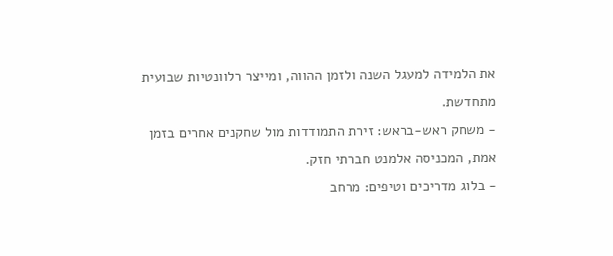את הלמידה למעגל השנה ולזמן ההווה, ומייצר רלוונטיות שבועית מתחדשת.
- משחק ראש-בראש: זירת התמודדות מול שחקנים אחרים בזמן אמת, המכניסה אלמנט חברתי חזק.
- בלוג מדריכים וטיפים: מרחב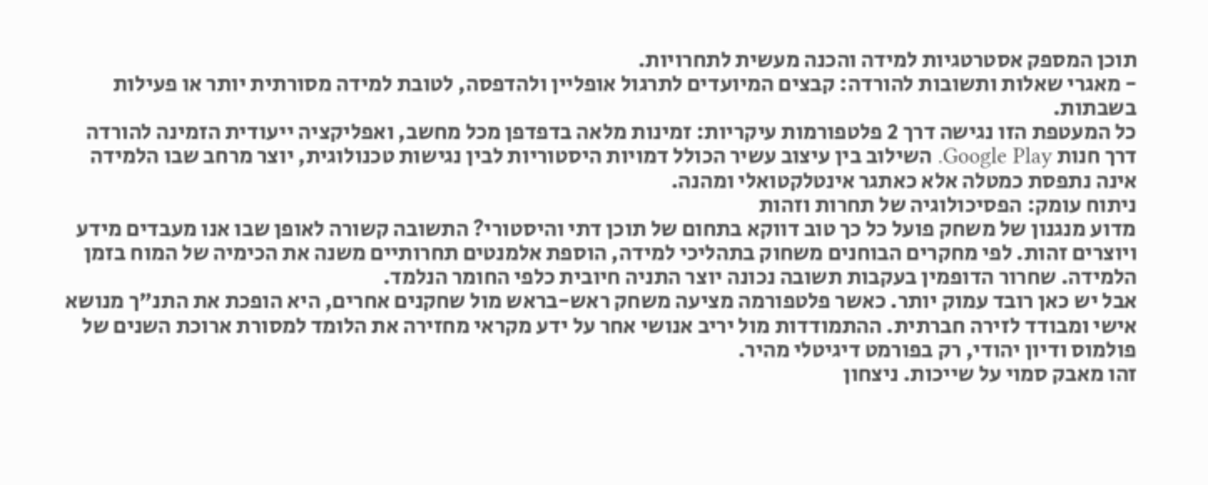תוכן המספק אסטרטגיות למידה והכנה מעשית לתחרויות.
- מאגרי שאלות ותשובות להורדה: קבצים המיועדים לתרגול אופליין ולהדפסה, לטובת למידה מסורתית יותר או פעילות בשבתות.
כל המעטפת הזו נגישה דרך 2 פלטפורמות עיקריות: זמינות מלאה בדפדפן מכל מחשב, ואפליקציה ייעודית הזמינה להורדה דרך חנות Google Play. השילוב בין עיצוב עשיר הכולל דמויות היסטוריות לבין נגישות טכנולוגית, יוצר מרחב שבו הלמידה אינה נתפסת כמטלה אלא כאתגר אינטלקטואלי ומהנה.
ניתוח עומק: הפסיכולוגיה של תחרות וזהות
מדוע מנגנון של משחק פועל כל כך טוב דווקא בתחום של תוכן דתי והיסטורי? התשובה קשורה לאופן שבו אנו מעבדים מידע ויוצרים זהות. לפי מחקרים הבוחנים משחוק בתהליכי למידה, הוספת אלמנטים תחרותיים משנה את הכימיה של המוח בזמן הלמידה. שחרור הדופמין בעקבות תשובה נכונה יוצר התניה חיובית כלפי החומר הנלמד.
אבל יש כאן רובד עמוק יותר. כאשר פלטפורמה מציעה משחק ראש-בראש מול שחקנים אחרים, היא הופכת את התנ"ך מנושא אישי ומבודד לזירה חברתית. ההתמודדות מול יריב אנושי אחר על ידע מקראי מחזירה את הלומד למסורת ארוכת השנים של פולמוס ודיון יהודי, רק בפורמט דיגיטלי מהיר.
זהו מאבק סמוי על שייכות. ניצחון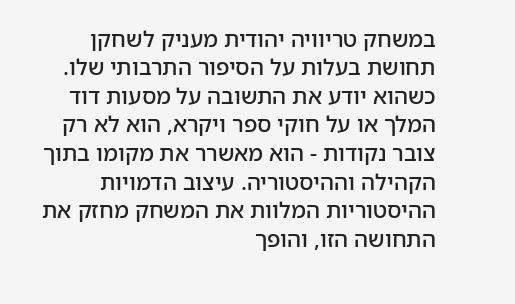במשחק טריוויה יהודית מעניק לשחקן תחושת בעלות על הסיפור התרבותי שלו. כשהוא יודע את התשובה על מסעות דוד המלך או על חוקי ספר ויקרא, הוא לא רק צובר נקודות - הוא מאשרר את מקומו בתוך הקהילה וההיסטוריה. עיצוב הדמויות ההיסטוריות המלוות את המשחק מחזק את התחושה הזו, והופך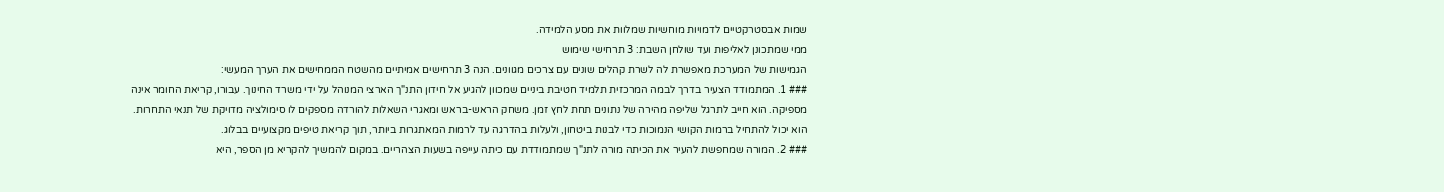שמות אבסטרקטיים לדמויות מוחשיות שמלוות את מסע הלמידה.
ממי שמתכונן לאליפות ועד שולחן השבת: 3 תרחישי שימוש
הגמישות של המערכת מאפשרת לה לשרת קהלים שונים עם צרכים מגוונים. הנה 3 תרחישים אמיתיים מהשטח הממחישים את הערך המעשי:
### 1. המתמודד הצעיר בדרך לבמה המרכזית תלמיד חטיבת ביניים שמכוון להגיע אל חידון התנ"ך הארצי המנוהל על ידי משרד החינוך. עבורו, קריאת החומר אינה מספיקה. הוא חייב לתרגל שליפה מהירה של נתונים תחת לחץ זמן. משחק הראש-בראש ומאגרי השאלות להורדה מספקים לו סימולציה מדויקת של תנאי התחרות. הוא יכול להתחיל ברמות הקושי הנמוכות כדי לבנות ביטחון, ולעלות בהדרגה עד לרמות המאתגרות ביותר, תוך קריאת טיפים מקצועיים בבלוג.
### 2. המורה שמחפשת להעיר את הכיתה מורה לתנ"ך שמתמודדת עם כיתה עייפה בשעות הצהריים. במקום להמשיך להקריא מן הספר, היא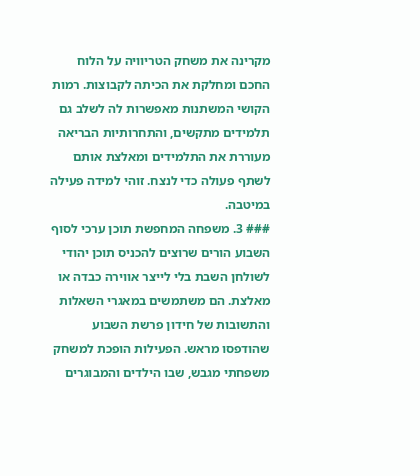מקרינה את משחק הטריוויה על הלוח החכם ומחלקת את הכיתה לקבוצות. רמות הקושי המשתנות מאפשרות לה לשלב גם תלמידים מתקשים, והתחרותיות הבריאה מעוררת את התלמידים ומאלצת אותם לשתף פעולה כדי לנצח. זוהי למידה פעילה במיטבה.
### 3. משפחה המחפשת תוכן ערכי לסוף השבוע הורים שרוצים להכניס תוכן יהודי לשולחן השבת בלי לייצר אווירה כבדה או מאלצת. הם משתמשים במאגרי השאלות והתשובות של חידון פרשת השבוע שהודפסו מראש. הפעילות הופכת למשחק משפחתי מגבש, שבו הילדים והמבוגרים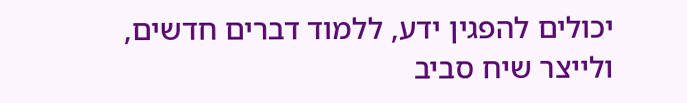יכולים להפגין ידע, ללמוד דברים חדשים, ולייצר שיח סביב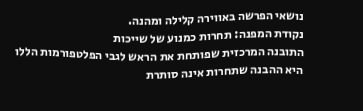נושאי הפרשה באווירה קלילה ומהנה.
נקודת המפנה: תחרות כמנוע של שייכות
התובנה המרכזית שפותחת את הראש לגבי הפלטפורמות הללו היא ההבנה שתחרות אינה סותרת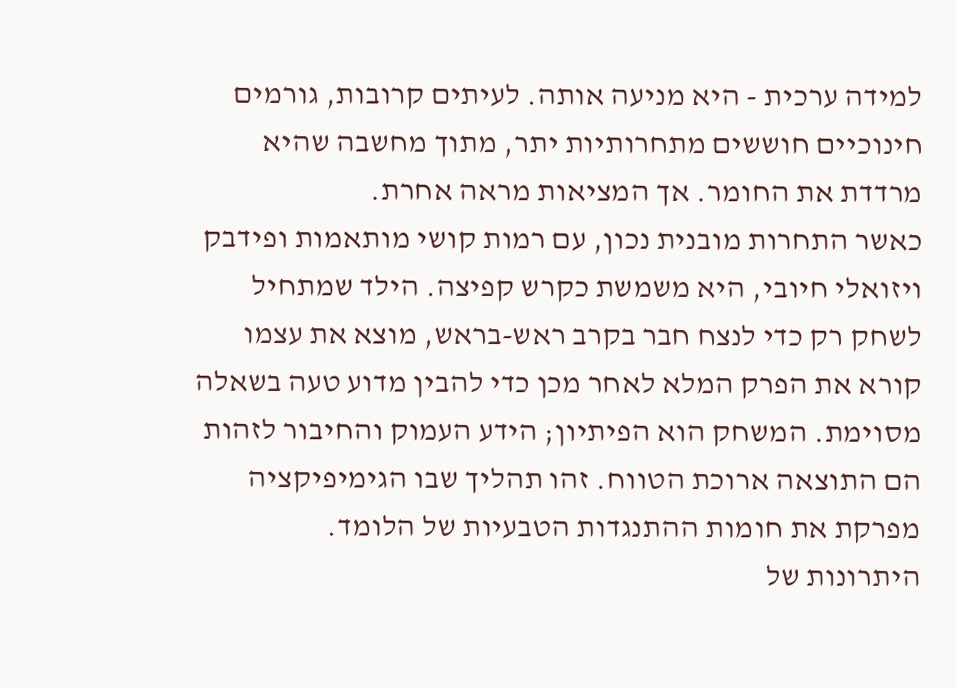למידה ערכית - היא מניעה אותה. לעיתים קרובות, גורמים חינוכיים חוששים מתחרותיות יתר, מתוך מחשבה שהיא מרדדת את החומר. אך המציאות מראה אחרת.
כאשר התחרות מובנית נכון, עם רמות קושי מותאמות ופידבק ויזואלי חיובי, היא משמשת כקרש קפיצה. הילד שמתחיל לשחק רק כדי לנצח חבר בקרב ראש-בראש, מוצא את עצמו קורא את הפרק המלא לאחר מכן כדי להבין מדוע טעה בשאלה מסוימת. המשחק הוא הפיתיון; הידע העמוק והחיבור לזהות הם התוצאה ארוכת הטווח. זהו תהליך שבו הגימיפיקציה מפרקת את חומות ההתנגדות הטבעיות של הלומד.
היתרונות של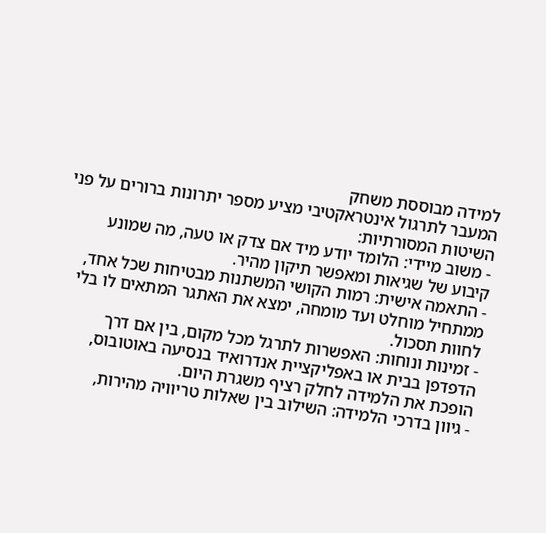למידה מבוססת משחק
המעבר לתרגול אינטראקטיבי מציע מספר יתרונות ברורים על פני השיטות המסורתיות:
- משוב מיידי: הלומד יודע מיד אם צדק או טעה, מה שמונע קיבוע של שגיאות ומאפשר תיקון מהיר.
- התאמה אישית: רמות הקושי המשתנות מבטיחות שכל אחד, ממתחיל מוחלט ועד מומחה, ימצא את האתגר המתאים לו בלי לחוות תסכול.
- זמינות ונוחות: האפשרות לתרגל מכל מקום, בין אם דרך הדפדפן בבית או באפליקציית אנדרואיד בנסיעה באוטובוס, הופכת את הלמידה לחלק רציף משגרת היום.
- גיוון בדרכי הלמידה: השילוב בין שאלות טריוויה מהירות,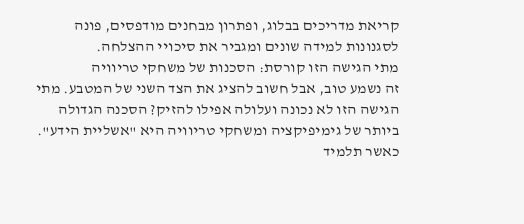קריאת מדריכים בבלוג, ופתרון מבחנים מודפסים, פונה לסגנונות למידה שונים ומגביר את סיכויי ההצלחה.
מתי הגישה הזו קורסת: הסכנות של משחקי טריוויה
זה נשמע טוב, אבל חשוב להציג את הצד השני של המטבע. מתי הגישה הזו לא נכונה ועלולה אפילו להזיק? הסכנה הגדולה ביותר של גימיפיקציה ומשחקי טריוויה היא "אשליית הידע".
כאשר תלמיד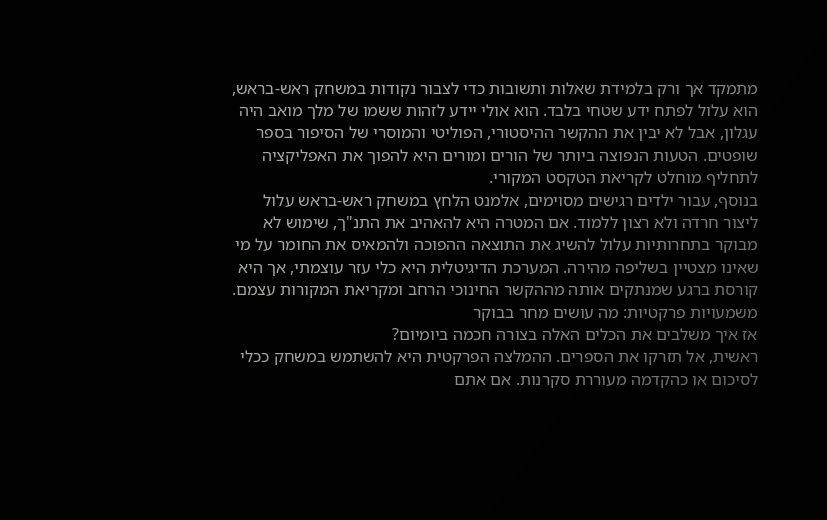מתמקד אך ורק בלמידת שאלות ותשובות כדי לצבור נקודות במשחק ראש-בראש, הוא עלול לפתח ידע שטחי בלבד. הוא אולי יידע לזהות ששמו של מלך מואב היה עגלון, אבל לא יבין את ההקשר ההיסטורי, הפוליטי והמוסרי של הסיפור בספר שופטים. הטעות הנפוצה ביותר של הורים ומורים היא להפוך את האפליקציה לתחליף מוחלט לקריאת הטקסט המקורי.
בנוסף, עבור ילדים רגישים מסוימים, אלמנט הלחץ במשחק ראש-בראש עלול ליצור חרדה ולא רצון ללמוד. אם המטרה היא להאהיב את התנ"ך, שימוש לא מבוקר בתחרותיות עלול להשיג את התוצאה ההפוכה ולהמאיס את החומר על מי שאינו מצטיין בשליפה מהירה. המערכת הדיגיטלית היא כלי עזר עוצמתי, אך היא קורסת ברגע שמנתקים אותה מההקשר החינוכי הרחב ומקריאת המקורות עצמם.
משמעויות פרקטיות: מה עושים מחר בבוקר
אז איך משלבים את הכלים האלה בצורה חכמה ביומיום?
ראשית, אל תזרקו את הספרים. ההמלצה הפרקטית היא להשתמש במשחק ככלי לסיכום או כהקדמה מעוררת סקרנות. אם אתם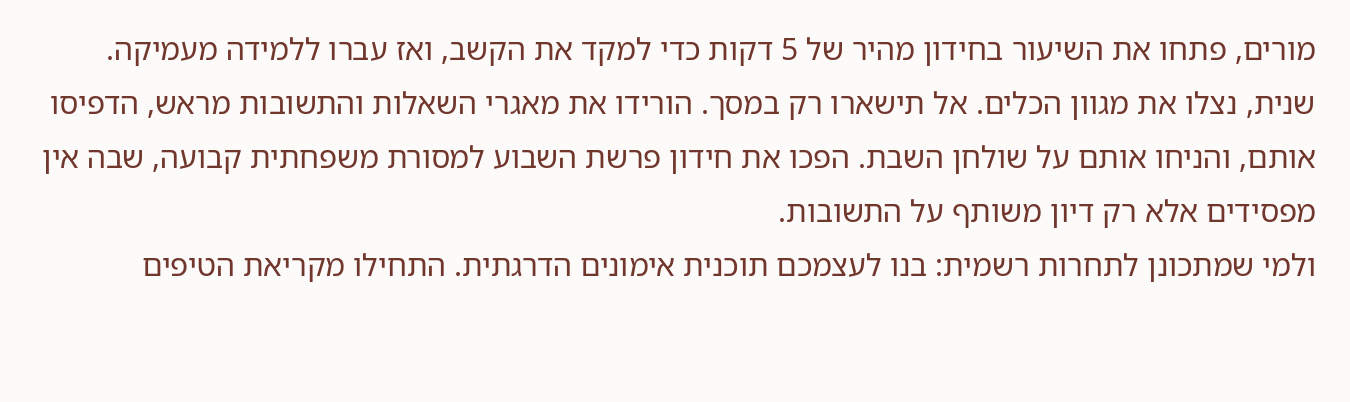מורים, פתחו את השיעור בחידון מהיר של 5 דקות כדי למקד את הקשב, ואז עברו ללמידה מעמיקה.
שנית, נצלו את מגוון הכלים. אל תישארו רק במסך. הורידו את מאגרי השאלות והתשובות מראש, הדפיסו אותם, והניחו אותם על שולחן השבת. הפכו את חידון פרשת השבוע למסורת משפחתית קבועה, שבה אין מפסידים אלא רק דיון משותף על התשובות.
ולמי שמתכונן לתחרות רשמית: בנו לעצמכם תוכנית אימונים הדרגתית. התחילו מקריאת הטיפים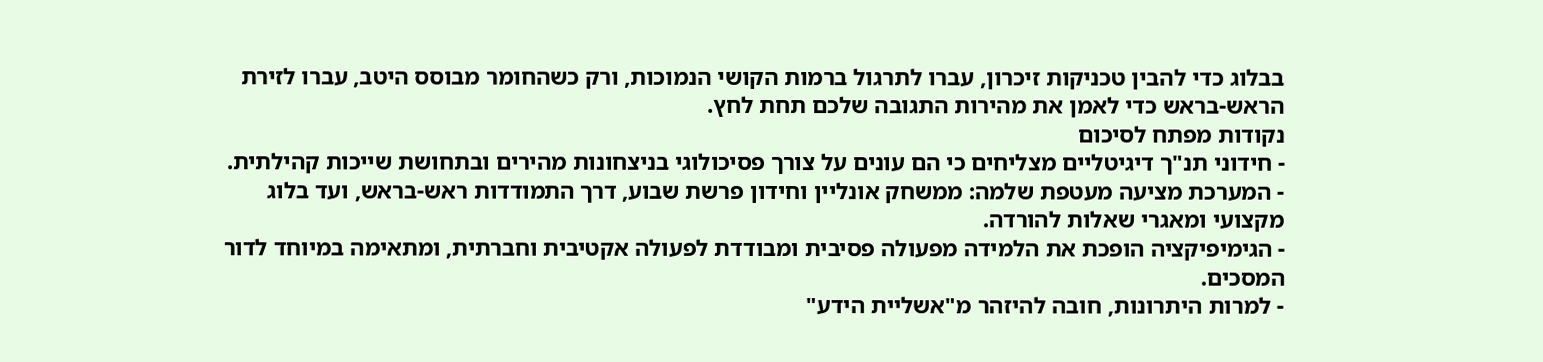בבלוג כדי להבין טכניקות זיכרון, עברו לתרגול ברמות הקושי הנמוכות, ורק כשהחומר מבוסס היטב, עברו לזירת הראש-בראש כדי לאמן את מהירות התגובה שלכם תחת לחץ.
נקודות מפתח לסיכום
- חידוני תנ"ך דיגיטליים מצליחים כי הם עונים על צורך פסיכולוגי בניצחונות מהירים ובתחושת שייכות קהילתית.
- המערכת מציעה מעטפת שלמה: ממשחק אונליין וחידון פרשת שבוע, דרך התמודדות ראש-בראש, ועד בלוג מקצועי ומאגרי שאלות להורדה.
- הגימיפיקציה הופכת את הלמידה מפעולה פסיבית ומבודדת לפעולה אקטיבית וחברתית, ומתאימה במיוחד לדור המסכים.
- למרות היתרונות, חובה להיזהר מ"אשליית הידע"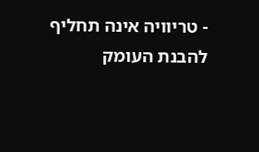- טריוויה אינה תחליף להבנת העומק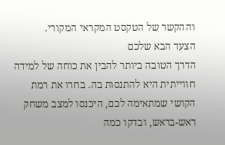וההקשר של הטקסט המקראי המקורי.
הצעד הבא שלכם
הדרך הטובה ביותר להבין את כוחה של למידה חווייתית היא להתנסות בה. בחרו את רמת הקושי שמתאימה לכם, היכנסו למצב משחק ראש-בראש, ובדקו כמה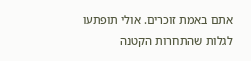אתם באמת זוכרים. אולי תופתעו לגלות שהתחרות הקטנה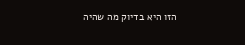הזו היא בדיוק מה שהיה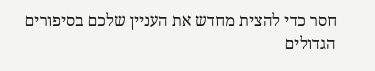חסר כדי להצית מחדש את העניין שלכם בסיפורים הגדולים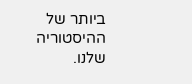ביותר של ההיסטוריה שלנו.